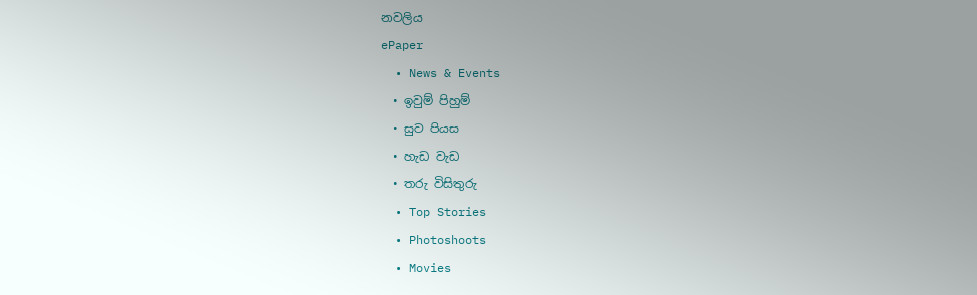නවලිය
ePaper
  • News & Events
  • ඉවුම් පිහුම්
  • සුව පියස
  • හැඩ වැඩ
  • තරු විසිතුරු
  • Top Stories
  • Photoshoots
  • Movies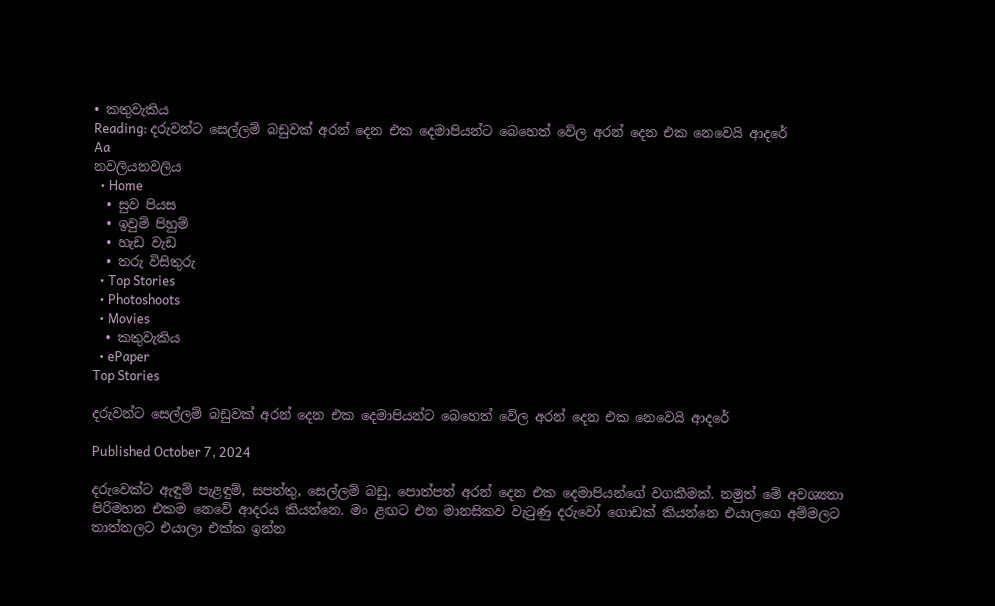• කතුවැකිය
Reading: දරුවන්ට සෙල්ලම් බඩුවක් අරන් දෙන එක දෙමාපියන්ට බෙහෙත් වේල අරන් දෙන එක නෙවෙයි ආදරේ
Aa
නවලියනවලිය
  • Home
  • සුව පියස
  • ඉවුම් පිහුම්
  • හැඩ වැඩ
  • තරු විසිතුරු
  • Top Stories
  • Photoshoots
  • Movies
  • කතුවැකිය
  • ePaper
Top Stories

දරුවන්ට සෙල්ලම් බඩුවක් අරන් දෙන එක දෙමාපියන්ට බෙහෙත් වේල අරන් දෙන එක නෙවෙයි ආදරේ

Published October 7, 2024

දරුවෙක්ට ඇඳුම් පැළඳුම්, සපත්තු, සෙල්ලම් බඩු, පොත්පත් අරන් දෙන එක දෙමාපියන්ගේ වගකීමක්. නමුත් මේ අවශ්‍යතා පිරිමහන එකම නෙවේ ආදරය කියන්නෙ. මං ළඟට එන මානසිකව වැටුණු දරුවෝ ගොඩක් කියන්නෙ එයාලගෙ අම්මලට තාත්තලට එයාලා එක්ක ඉන්න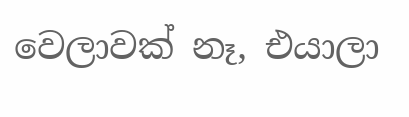වෙලාවක් නෑ, එයාලා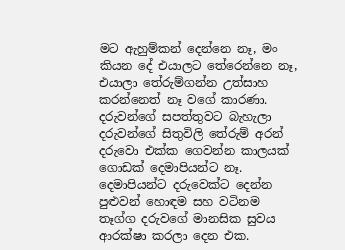මට ඇහුම්කන් දෙන්නෙ නෑ, මං කියන දේ එයාලට තේරෙන්නෙ නෑ, එයාලා තේරුම්ගන්න උත්සාහ කරන්නෙත් නෑ වගේ කාරණා. දරුවන්ගේ සපත්තුවට බැහැලා දරුවන්ගේ සිතුවිලි තේරුම් අරන් දරුවො එක්ක ගෙවන්න කාලයක් ගොඩක් දෙමාපියන්ට නෑ. දෙමාපියන්ට දරුවෙක්ට දෙන්න පුළුවන් හොඳම සහ වටිනම තෑග්ග දරුවගේ මානසික සුවය ආරක්ෂා කරලා දෙන එක.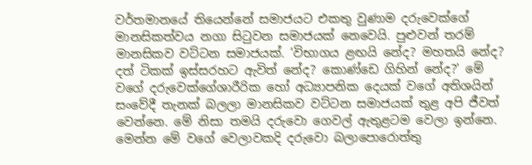වර්තමානයේ තියෙන්නේ සමාජයට එකතු වුණාම දරුවෙක්ගේ මානසිකත්වය නගා සිටුවන සමාජයක් නෙවෙයි. පුළුවන් තරම් මානසිකව වට්ටන සමාජයක්. ‘විභාගය ළඟයි නේද? මහතයි නේද? දත් ටිකක් ඉස්සරහට ඇවිත් නේද? කොණ්ඩෙ ගිහින් නේද?’ මේ වගේ දරුවෙක්ගේශාරීරික හෝ අධ්‍යාපනික දෙයක් වගේ අතිශයින් සංවේදී තැනක් බලලා මානසිකව වට්ටන සමාජයක් තුළ අපි ජීවත් වෙන්නෙ. මේ නිසා තමයි දරුවො ගෙවල් ඇතුළටම වෙලා ඉන්නෙ. මෙන්න මේ වගේ වෙලාවකදි දරුවො බලාපොරොත්තු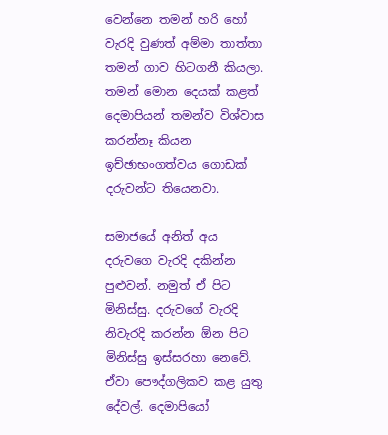වෙන්නෙ තමන් හරි හෝ වැරදි වුණත් අම්මා තාත්තා තමන් ගාව හිටගනී කියලා. තමන් මොන දෙයක් කළත් දෙමාපියන් තමන්ව විශ්වාස කරන්නෑ කියන ඉච්ඡාභංගත්වය ගොඩක් දරුවන්ට තියෙනවා.

සමාජයේ අනිත් අය දරුවගෙ වැරදි දකින්න පුළුවන්. නමුත් ඒ පිට මිනිස්සු. දරුවගේ වැරදි නිවැරදි කරන්න ඕන පිට මිනිස්සු ඉස්සරහා නෙවේ. ඒවා පෞද්ගලිකව කළ යුතු දේවල්. දෙමාපියෝ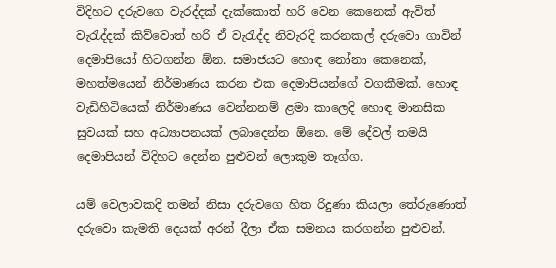විදිහට දරුවගෙ වැරද්දක් දැක්කොත් හරි වෙන කෙනෙක් ඇවිත් වැරැද්දක් කිව්වොත් හරි ඒ වැරැද්ද නිවැරදි කරනකල් දරුවො ගාවින් දෙමාපියෝ හිටගන්න ඕන. සමාජයට හොඳ නෝනා කෙනෙක්, මහත්මයෙන් නිර්මාණය කරන එක දෙමාපියන්ගේ වගකීමක්. හොඳ වැඩිහිටියෙක් නිර්මාණය වෙන්නනම් ළමා කාලෙදි හොඳ මානසික සුවයක් සහ අධ්‍යාපනයක් ලබාදෙන්න ඕනෙ. මේ දේවල් තමයි දෙමාපියන් විදිහට දෙන්න පුළුවන් ලොකුම තෑග්ග.

යම් වෙලාවකදි තමන් නිසා දරුවගෙ හිත රිදුණා කියලා තේරුණොත් දරුවො කැමති දෙයක් අරන් දීලා ඒක සමනය කරගන්න පුළුවන්.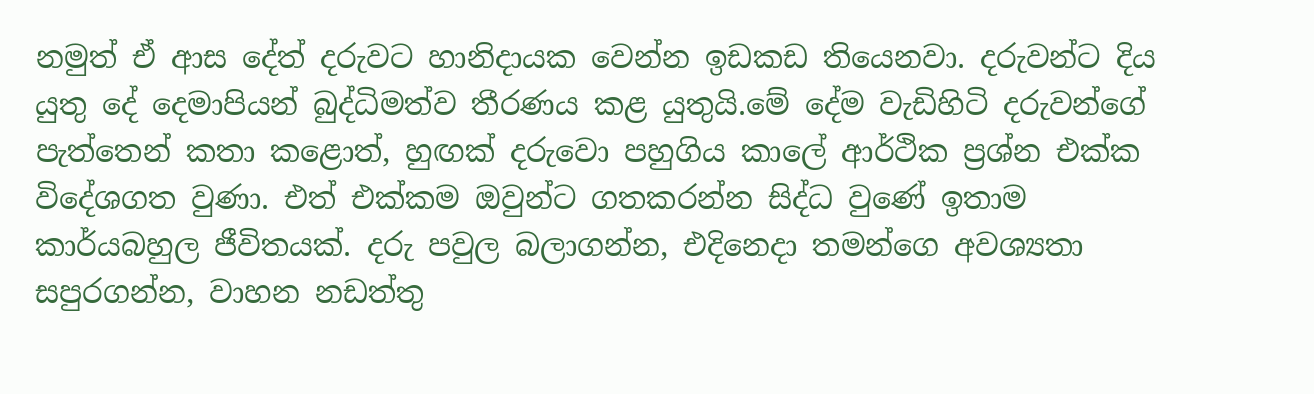නමුත් ඒ ආස දේත් දරුවට හානිදායක වෙන්න ඉඩකඩ තියෙනවා. දරුවන්ට දිය යුතු දේ දෙමාපියන් බුද්ධිමත්ව තීරණය කළ යුතුයි.මේ දේම වැඩිහිටි දරුවන්ගේ පැත්තෙන් කතා කළොත්, හුඟක් දරුවො පහුගිය කාලේ ආර්ථික ප්‍රශ්න එක්ක විදේශගත වුණා. එත් එක්කම ඔවුන්ට ගතකරන්න සිද්ධ වුණේ ඉතාම කාර්යබහුල ජීවිතයක්. දරු පවුල බලාගන්න, එදිනෙදා තමන්ගෙ අවශ්‍යතා සපුරගන්න, වාහන නඩත්තු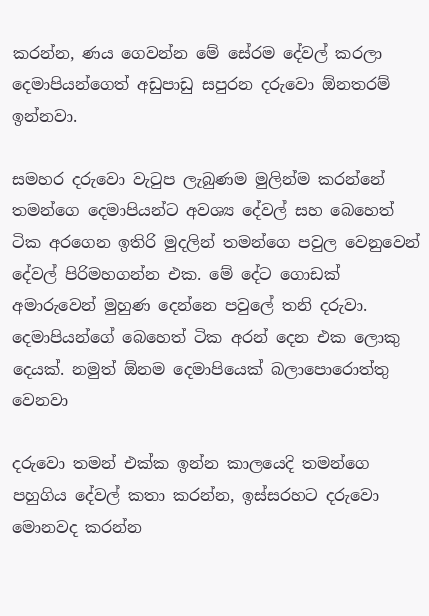කරන්න, ණය ගෙවන්න මේ සේරම දේවල් කරලා දෙමාපියන්ගෙත් අඩුපාඩු සපුරන දරුවො ඕනතරම් ඉන්නවා.

සමහර දරුවො වැටුප ලැබුණම මුලින්ම කරන්නේ තමන්ගෙ දෙමාපියන්ට අවශ්‍ය දේවල් සහ බෙහෙත් ටික අරගෙන ඉතිරි මුදලින් තමන්ගෙ පවුල වෙනුවෙන් දේවල් පිරිමහගන්න එක. මේ දේට ගොඩක් අමාරුවෙන් මුහුණ දෙන්නෙ පවුලේ තනි දරුවා. දෙමාපියන්ගේ බෙහෙත් ටික අරන් දෙන එක ලොකු දෙයක්. නමුත් ඕනම දෙමාපියෙක් බලාපොරොත්තු වෙනවා

දරුවො තමන් එක්ක ඉන්න කාලයෙදි තමන්ගෙ පහුගිය දේවල් කතා කරන්න, ඉස්සරහට දරුවො මොනවද කරන්න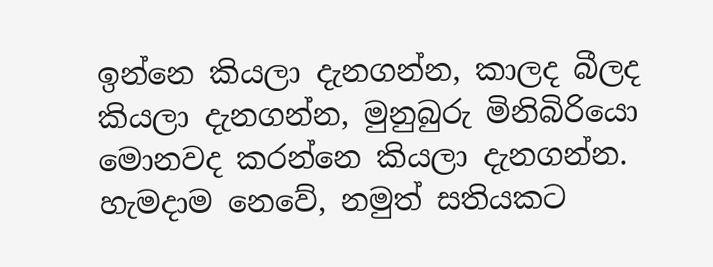ඉන්නෙ කියලා දැනගන්න, කාලද බීලද කියලා දැනගන්න, මුනුබුරු මිනිබිරියො මොනවද කරන්නෙ කියලා දැනගන්න. හැමදාම නෙවේ, නමුත් සතියකට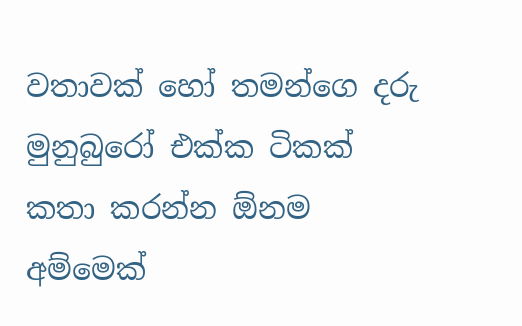වතාවක් හෝ තමන්ගෙ දරු මුනුබුරෝ එක්ක ටිකක් කතා කරන්න ඕනම අම්මෙක්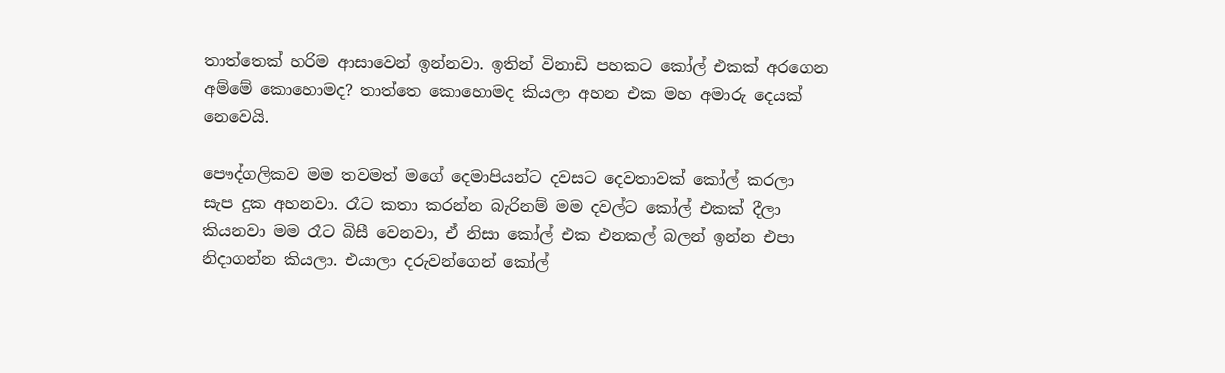තාත්තෙක් හරිම ආසාවෙන් ඉන්නවා. ඉතින් විනාඩි පහකට කෝල් එකක් අරගෙන අම්මේ කොහොමද? තාත්තෙ කොහොමද කියලා අහන එක මහ අමාරු දෙයක් නෙවෙයි.

පෞද්ගලිකව මම තවමත් මගේ දෙමාපියන්ට දවසට දෙවතාවක් කෝල් කරලා සැප දුක අහනවා. රෑට කතා කරන්න බැරිනම් මම දවල්ට කෝල් එකක් දීලා කියනවා මම රෑට බිසී වෙනවා, ඒ නිසා කෝල් එක එනකල් බලන් ඉන්න එපා නිදාගන්න කියලා. එයාලා දරුවන්ගෙන් කෝල්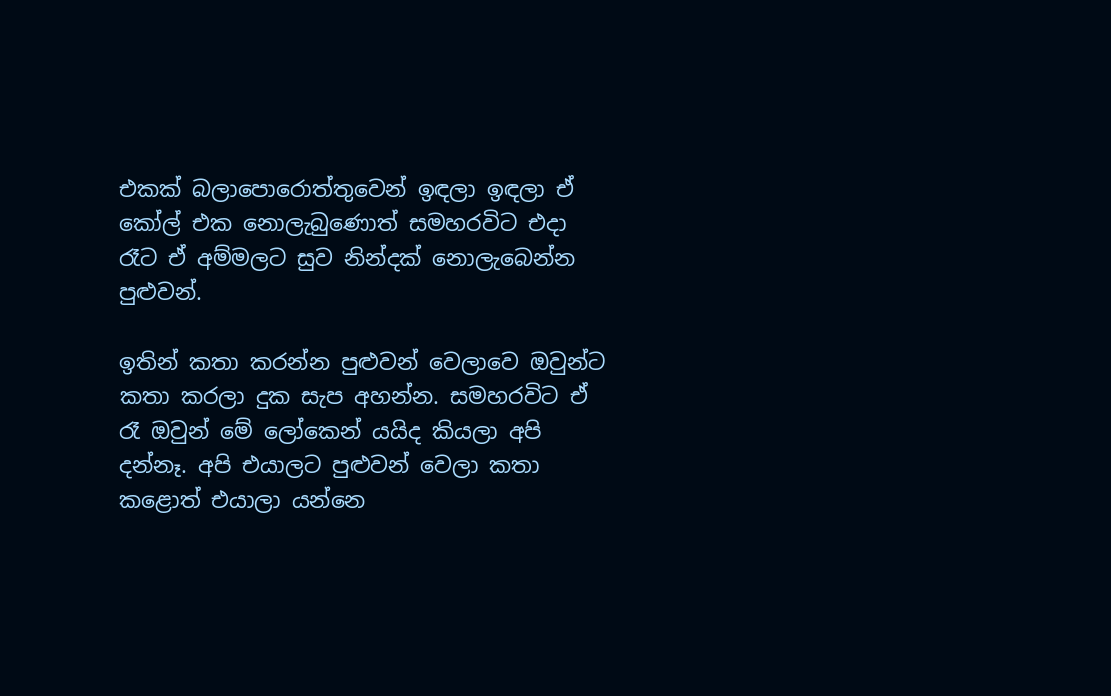එකක් බලාපොරොත්තුවෙන් ඉඳලා ඉඳලා ඒ කෝල් එක නොලැබුණොත් සමහරවිට එදා රෑට ඒ අම්මලට සුව නින්දක් නොලැබෙන්න පුළුවන්.

ඉතින් කතා කරන්න පුළුවන් වෙලාවෙ ඔවුන්ට කතා කරලා දුක සැප අහන්න. සමහරවිට ඒ රෑ ඔවුන් මේ ලෝකෙන් යයිද කියලා අපි දන්නෑ. අපි එයාලට පුළුවන් වෙලා කතා කළොත් එයාලා යන්නෙ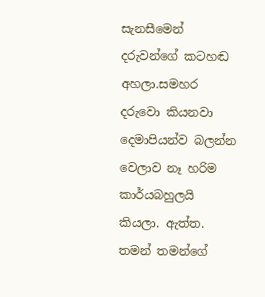සැනසීමෙන් දරුවන්ගේ කටහඬ අහලා.සමහර දරුවො කියනවා දෙමාපියන්ව බලන්න වෙලාව නෑ හරිම කාර්යබහුලයි කියලා. ඇත්ත. තමන් තමන්ගේ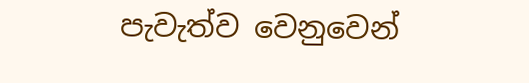පැවැත්ව වෙනුවෙන්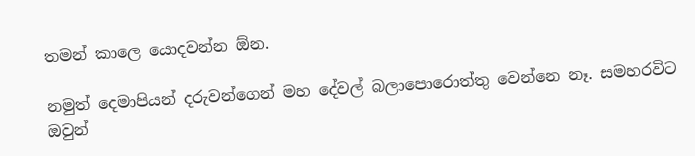තමන් කාලෙ යොදවන්න ඕන.

නමුත් දෙමාපියන් දරුවන්ගෙන් මහ දේවල් බලාපොරොත්තු වෙන්නෙ නෑ. සමහරවිට ඔවුන්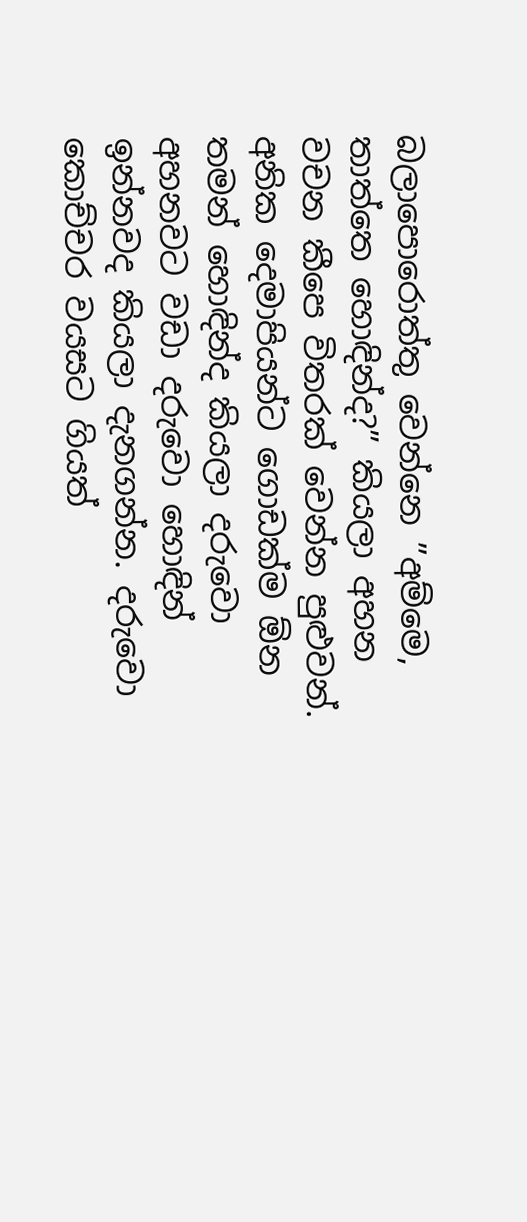බලාපොරොත්තු වෙන්නෙ ”අම්මෙ, තාත්තෙ හොඳින්ද?” කියලා අහන වචන කීපෙ විතරක් වෙන්න පුළුවන්. අනික දෙමාපියන්ට ගොඩක්ම ඕන තමන් හොඳින්ද කියලා දරුවො අහනවට වඩා දරුවො හොඳින් ඉන්නවද කියලා දැනගන්න. දරුවො කොච්චර වයසට ගියත්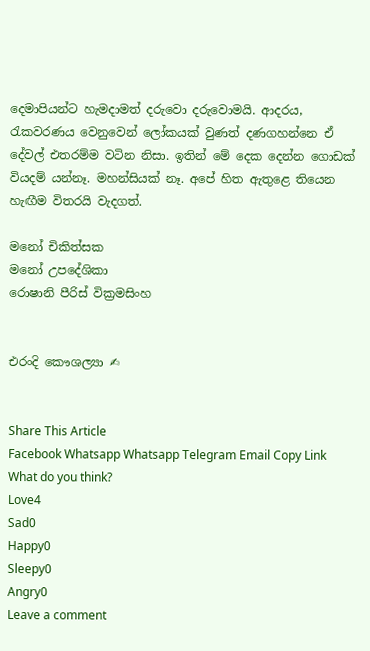දෙමාපියන්ට හැමදාමත් දරුවො දරුවොමයි. ආදරය, රැකවරණය වෙනුවෙන් ලෝකයක් වුණත් දණගහන්නෙ ඒ දේවල් එතරම්ම වටින නිසා. ඉතින් මේ දෙක දෙන්න ගොඩක් වියදම් යන්නෑ. මහන්සියක් නෑ. අපේ හිත ඇතුළෙ තියෙන හැඟීම විතරයි වැදගත්.

මනෝ චිකිත්සක
මනෝ උපදේශිකා
රොෂානි පීරිස් වික්‍රමසිංහ


එරංදි කෞශල්‍යා ✍


Share This Article
Facebook Whatsapp Whatsapp Telegram Email Copy Link
What do you think?
Love4
Sad0
Happy0
Sleepy0
Angry0
Leave a comment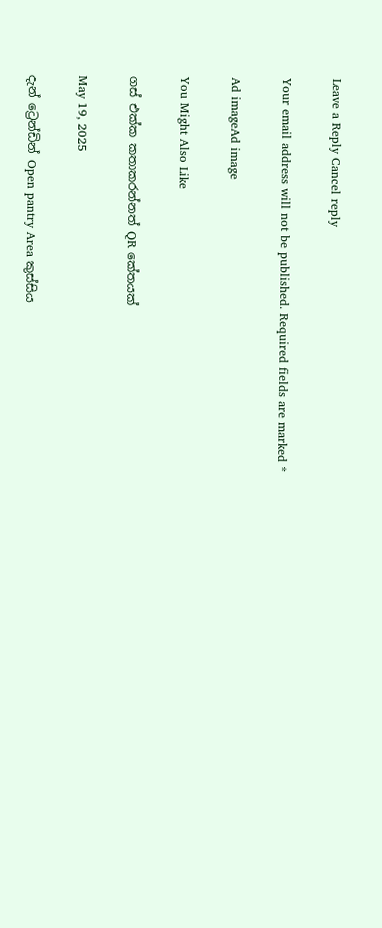Leave a Reply Cancel reply

Your email address will not be published. Required fields are marked *

Ad imageAd image

You Might Also Like

ගස් එක්ක කතාකරන්නත් QR කේතයක්

May 19, 2025

දැන් ට්‍රෙන්ඩින් Open pantry Area කුස්සිය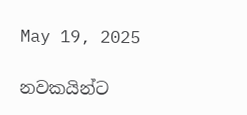May 19, 2025

නවකයින්ට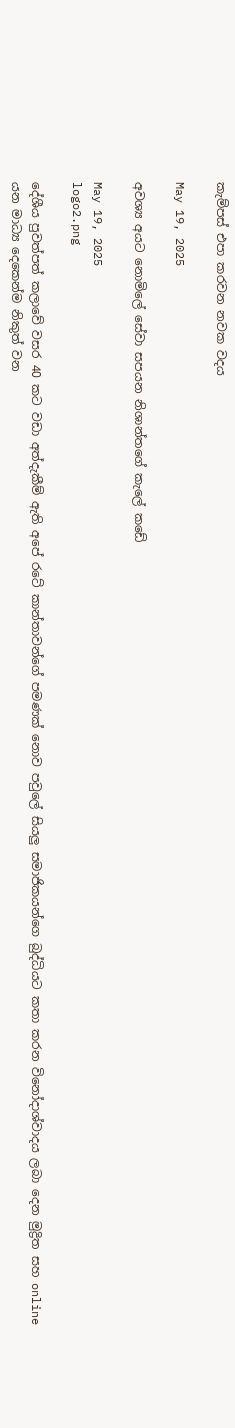කැම්පස් එපා කරවන නවක වදය

May 19, 2025

අවශ්‍ය අයට නොමිලේ සේවා සපයන නිශාන්තගේ කැලේ කඩේ

May 19, 2025
logo2.png

දේශීය පුවත්පත් කලාවේ වසර 40 කට වඩා අත්දැකීම් ඇති අපේ රටේ කාන්තාවන්ගේ පමණක් නොව පවුලේ සියලු සමාජිකයන්ගෙ බුද්ධියට කතා කරන විනෝදාශ්වාදය ලබා දෙන මුද්‍රිත සහ online යන මාධ්‍ය දෙකෙන්ම නිකුත් වන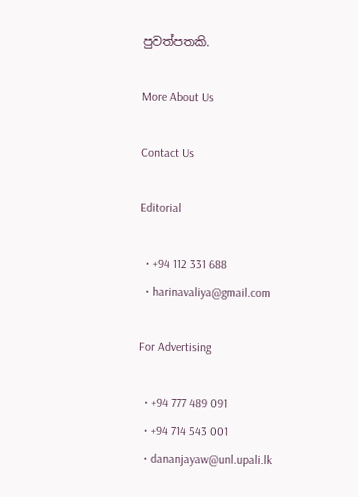පුවත්පතකි.

More About Us

Contact Us

Editorial

  • +94 112 331 688
  • harinavaliya@gmail.com

For Advertising

  • +94 777 489 091
  • +94 714 543 001
  • dananjayaw@unl.upali.lk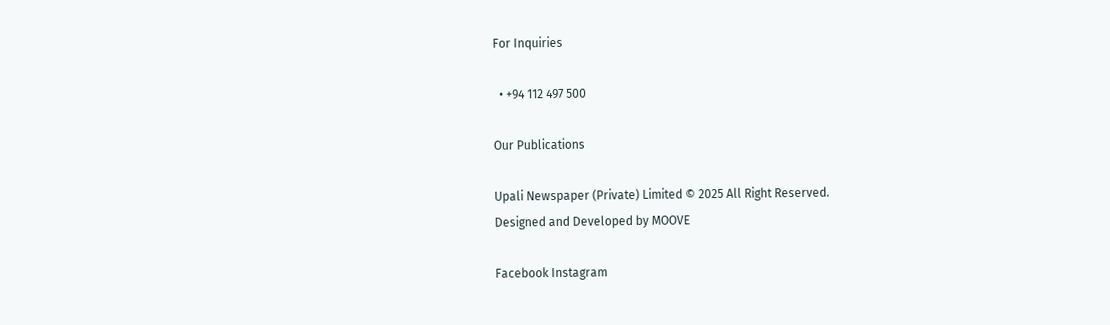For Inquiries

  • +94 112 497 500

Our Publications

Upali Newspaper (Private) Limited © 2025 All Right Reserved.
Designed and Developed by MOOVE

Facebook Instagram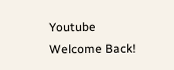Youtube
Welcome Back!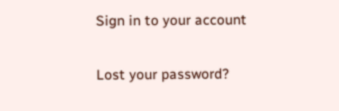Sign in to your account

Lost your password?